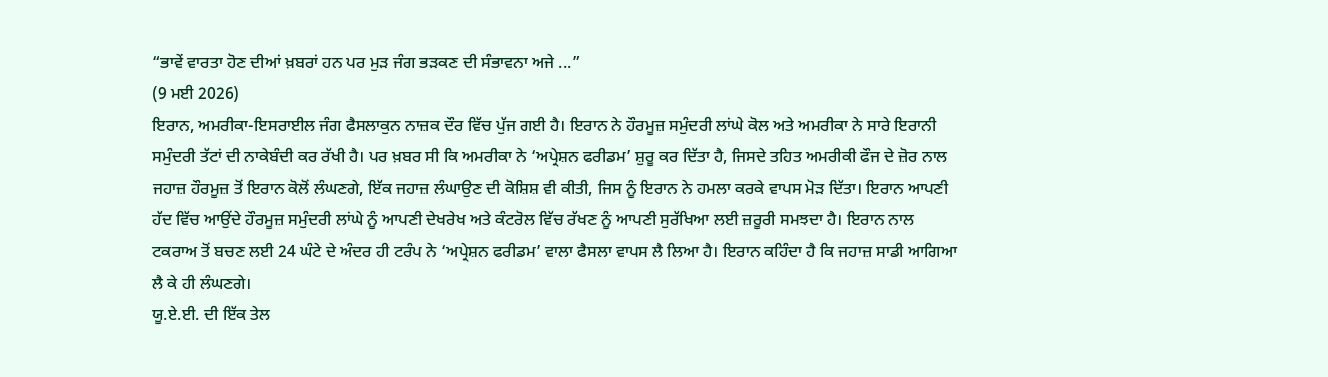“ਭਾਵੇਂ ਵਾਰਤਾ ਹੋਣ ਦੀਆਂ ਖ਼ਬਰਾਂ ਹਨ ਪਰ ਮੁੜ ਜੰਗ ਭੜਕਣ ਦੀ ਸੰਭਾਵਨਾ ਅਜੇ ...”
(9 ਮਈ 2026)
ਇਰਾਨ, ਅਮਰੀਕਾ-ਇਸਰਾਈਲ ਜੰਗ ਫੈਸਲਾਕੁਨ ਨਾਜ਼ਕ ਦੌਰ ਵਿੱਚ ਪੁੱਜ ਗਈ ਹੈ। ਇਰਾਨ ਨੇ ਹੌਰਮੂਜ਼ ਸਮੁੰਦਰੀ ਲਾਂਘੇ ਕੋਲ ਅਤੇ ਅਮਰੀਕਾ ਨੇ ਸਾਰੇ ਇਰਾਨੀ ਸਮੁੰਦਰੀ ਤੱਟਾਂ ਦੀ ਨਾਕੇਬੰਦੀ ਕਰ ਰੱਖੀ ਹੈ। ਪਰ ਖ਼ਬਰ ਸੀ ਕਿ ਅਮਰੀਕਾ ਨੇ ‘ਅਪ੍ਰੇਸ਼ਨ ਫਰੀਡਮ’ ਸ਼ੁਰੂ ਕਰ ਦਿੱਤਾ ਹੈ, ਜਿਸਦੇ ਤਹਿਤ ਅਮਰੀਕੀ ਫੌਜ ਦੇ ਜ਼ੋਰ ਨਾਲ ਜਹਾਜ਼ ਹੌਰਮੂਜ਼ ਤੋਂ ਇਰਾਨ ਕੋਲੋਂ ਲੰਘਣਗੇ, ਇੱਕ ਜਹਾਜ਼ ਲੰਘਾਉਣ ਦੀ ਕੋਸ਼ਿਸ਼ ਵੀ ਕੀਤੀ, ਜਿਸ ਨੂੰ ਇਰਾਨ ਨੇ ਹਮਲਾ ਕਰਕੇ ਵਾਪਸ ਮੋੜ ਦਿੱਤਾ। ਇਰਾਨ ਆਪਣੀ ਹੱਦ ਵਿੱਚ ਆਉਂਦੇ ਹੌਰਮੂਜ਼ ਸਮੁੰਦਰੀ ਲਾਂਘੇ ਨੂੰ ਆਪਣੀ ਦੇਖਰੇਖ ਅਤੇ ਕੰਟਰੋਲ ਵਿੱਚ ਰੱਖਣ ਨੂੰ ਆਪਣੀ ਸੁਰੱਖਿਆ ਲਈ ਜ਼ਰੂਰੀ ਸਮਝਦਾ ਹੈ। ਇਰਾਨ ਨਾਲ ਟਕਰਾਅ ਤੋਂ ਬਚਣ ਲਈ 24 ਘੰਟੇ ਦੇ ਅੰਦਰ ਹੀ ਟਰੰਪ ਨੇ ‘ਅਪ੍ਰੇਸ਼ਨ ਫਰੀਡਮ’ ਵਾਲਾ ਫੈਸਲਾ ਵਾਪਸ ਲੈ ਲਿਆ ਹੈ। ਇਰਾਨ ਕਹਿੰਦਾ ਹੈ ਕਿ ਜਹਾਜ਼ ਸਾਡੀ ਆਗਿਆ ਲੈ ਕੇ ਹੀ ਲੰਘਣਗੇ।
ਯੂ.ਏ.ਈ. ਦੀ ਇੱਕ ਤੇਲ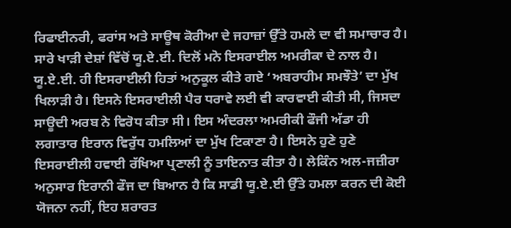ਰਿਫਾਈਨਰੀ, ਫਰਾਂਸ ਅਤੇ ਸਾਊਥ ਕੋਰੀਆ ਦੇ ਜਹਾਜ਼ਾਂ ਉੱਤੇ ਹਮਲੇ ਦਾ ਵੀ ਸਮਾਚਾਰ ਹੈ। ਸਾਰੇ ਖਾੜੀ ਦੇਸ਼ਾਂ ਵਿੱਚੋਂ ਯੂ.ਏ.ਈ. ਦਿਲੋਂ ਮਨੋ ਇਸਰਾਈਲ ਅਮਰੀਕਾ ਦੇ ਨਾਲ ਹੈ। ਯੂ.ਏ.ਈ. ਹੀ ਇਸਰਾਈਲੀ ਹਿਤਾਂ ਅਨੁਕੂਲ ਕੀਤੇ ਗਏ ‘ਅਬਰਾਹੀਮ ਸਮਝੌਤੇ’ ਦਾ ਮੁੱਖ ਖਿਲਾੜੀ ਹੈ। ਇਸਨੇ ਇਸਰਾਈਲੀ ਪੈਰ ਧਰਾਵੇ ਲਈ ਵੀ ਕਾਰਵਾਈ ਕੀਤੀ ਸੀ, ਜਿਸਦਾ ਸਾਊਦੀ ਅਰਬ ਨੇ ਵਿਰੋਧ ਕੀਤਾ ਸੀ। ਇਸ ਅੰਦਰਲਾ ਅਮਰੀਕੀ ਫੌਜੀ ਅੱਡਾ ਹੀ ਲਗਾਤਾਰ ਇਰਾਨ ਵਿਰੁੱਧ ਹਮਲਿਆਂ ਦਾ ਮੁੱਖ ਟਿਕਾਣਾ ਹੈ। ਇਸਨੇ ਹੁਣੇ ਹੁਣੇ ਇਸਰਾਈਲੀ ਹਵਾਈ ਰੱਖਿਆ ਪ੍ਰਣਾਲੀ ਨੂੰ ਤਾਇਨਾਤ ਕੀਤਾ ਹੈ। ਲੇਕਿੰਨ ਅਲ-ਜਜ਼ੀਰਾ ਅਨੁਸਾਰ ਇਰਾਨੀ ਫੌਜ ਦਾ ਬਿਆਨ ਹੈ ਕਿ ਸਾਡੀ ਯੂ.ਏ.ਈ ਉੱਤੇ ਹਮਲਾ ਕਰਨ ਦੀ ਕੋਈ ਯੋਜਨਾ ਨਹੀਂ, ਇਹ ਸ਼ਰਾਰਤ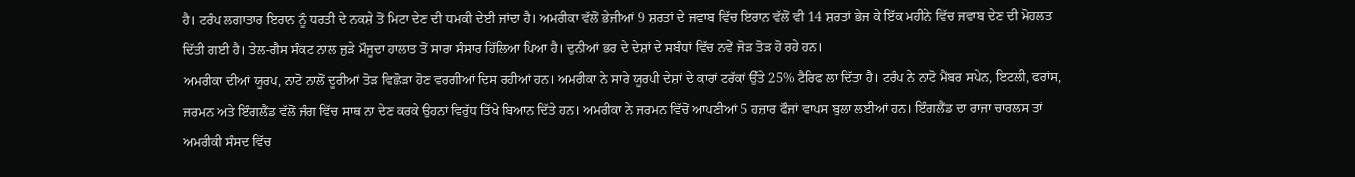ਹੈ। ਟਰੰਪ ਲਗਾਤਾਰ ਇਰਾਨ ਨੂੰ ਧਰਤੀ ਦੇ ਨਕਸ਼ੇ ਤੋਂ ਮਿਟਾ ਦੇਣ ਦੀ ਧਮਕੀ ਦੇਈ ਜਾਂਦਾ ਹੈ। ਅਮਰੀਕਾ ਵੱਲੋਂ ਭੇਜੀਆਂ 9 ਸ਼ਰਤਾਂ ਦੇ ਜਵਾਬ ਵਿੱਚ ਇਰਾਨ ਵੱਲੋਂ ਵੀ 14 ਸ਼ਰਤਾਂ ਭੇਜ ਕੇ ਇੱਕ ਮਹੀਨੇ ਵਿੱਚ ਜਵਾਬ ਦੇਣ ਦੀ ਮੋਹਲਤ ਦਿੱਤੀ ਗਈ ਹੈ। ਤੇਲ-ਗੈਸ ਸੰਕਟ ਨਾਲ ਜੁੜੇ ਮੌਜੂਦਾ ਹਾਲਾਤ ਤੋਂ ਸਾਰਾ ਸੰਸਾਰ ਹਿੱਲਿਆ ਪਿਆ ਹੈ। ਦੁਨੀਆਂ ਭਰ ਦੇ ਦੇਸ਼ਾਂ ਦੇ ਸਬੰਧਾਂ ਵਿੱਚ ਨਵੇਂ ਜੋੜ ਤੋੜ ਹੋ ਰਹੇ ਹਨ।
ਅਮਰੀਕਾ ਦੀਆਂ ਯੂਰਪ, ਨਾਟੋ ਨਾਲੋਂ ਦੂਰੀਆਂ ਤੋੜ ਵਿਛੋੜਾ ਹੋਣ ਵਰਗੀਆਂ ਦਿਸ ਰਹੀਆਂ ਹਨ। ਅਮਰੀਕਾ ਨੇ ਸਾਰੇ ਯੂਰਪੀ ਦੇਸ਼ਾਂ ਦੇ ਕਾਰਾਂ ਟਰੱਕਾਂ ਉੱਤੇ 25% ਟੈਰਿਫ ਲਾ ਦਿੱਤਾ ਹੈ। ਟਰੰਪ ਨੇ ਨਾਟੋ ਮੈਂਬਰ ਸਪੇਨ, ਇਟਲੀ, ਫਰਾਂਸ, ਜਰਮਨ ਅਤੇ ਇੰਗਲੈਂਡ ਵੱਲੋਂ ਜੰਗ ਵਿੱਚ ਸਾਥ ਨਾ ਦੇਣ ਕਰਕੇ ਉਹਨਾਂ ਵਿਰੁੱਧ ਤਿੱਖੇ ਬਿਆਨ ਦਿੱਤੇ ਹਨ। ਅਮਰੀਕਾ ਨੇ ਜਰਮਨ ਵਿੱਚੋਂ ਆਪਣੀਆਂ 5 ਹਜ਼ਾਰ ਫੌਜਾਂ ਵਾਪਸ ਬੁਲਾ ਲਈਆਂ ਹਨ। ਇੰਗਲੈਂਡ ਦਾ ਰਾਜਾ ਚਾਰਲਸ ਤਾਂ ਅਮਰੀਕੀ ਸੰਸਦ ਵਿੱਚ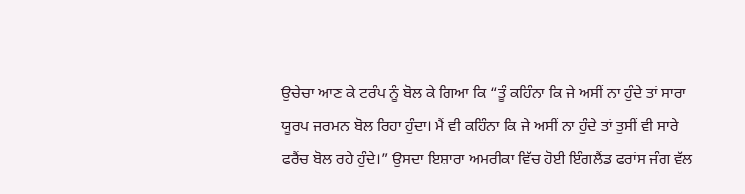ਉਚੇਚਾ ਆਣ ਕੇ ਟਰੰਪ ਨੂੰ ਬੋਲ ਕੇ ਗਿਆ ਕਿ “ਤੂੰ ਕਹਿੰਨਾ ਕਿ ਜੇ ਅਸੀਂ ਨਾ ਹੁੰਦੇ ਤਾਂ ਸਾਰਾ ਯੂਰਪ ਜਰਮਨ ਬੋਲ ਰਿਹਾ ਹੁੰਦਾ। ਮੈਂ ਵੀ ਕਹਿੰਨਾ ਕਿ ਜੇ ਅਸੀਂ ਨਾ ਹੁੰਦੇ ਤਾਂ ਤੁਸੀਂ ਵੀ ਸਾਰੇ ਫਰੈਂਚ ਬੋਲ ਰਹੇ ਹੁੰਦੇ।” ਉਸਦਾ ਇਸ਼ਾਰਾ ਅਮਰੀਕਾ ਵਿੱਚ ਹੋਈ ਇੰਗਲੈਂਡ ਫਰਾਂਸ ਜੰਗ ਵੱਲ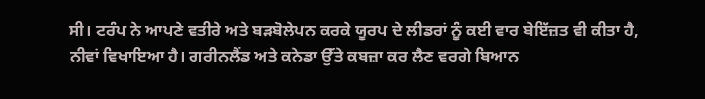ਸੀ। ਟਰੰਪ ਨੇ ਆਪਣੇ ਵਤੀਰੇ ਅਤੇ ਬੜਬੋਲੇਪਨ ਕਰਕੇ ਯੂਰਪ ਦੇ ਲੀਡਰਾਂ ਨੂੰ ਕਈ ਵਾਰ ਬੇਇੱਜ਼ਤ ਵੀ ਕੀਤਾ ਹੈ, ਨੀਵਾਂ ਵਿਖਾਇਆ ਹੈ। ਗਰੀਨਲੈਂਡ ਅਤੇ ਕਨੇਡਾ ਉੱਤੇ ਕਬਜ਼ਾ ਕਰ ਲੈਣ ਵਰਗੇ ਬਿਆਨ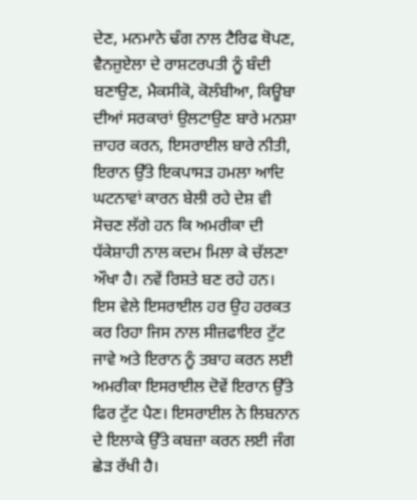ਦੇਣ, ਮਨਮਾਨੇ ਢੰਗ ਨਾਲ ਟੈਰਿਫ ਥੋਪਣ, ਵੈਨਜ਼ੁਏਲਾ ਦੇ ਰਾਸ਼ਟਰਪਤੀ ਨੂੰ ਬੰਦੀ ਬਣਾਉਣ, ਮੈਕਸੀਕੋ, ਕੋਲੰਬੀਆ, ਕਿਊਬਾ ਦੀਆਂ ਸਰਕਾਰਾਂ ਉਲਟਾਉਣ ਬਾਰੇ ਮਨਸ਼ਾ ਜ਼ਾਹਰ ਕਰਨ, ਇਸਰਾਈਲ ਬਾਰੇ ਨੀਤੀ, ਇਰਾਨ ਉੱਤੇ ਇਕਪਾਸੜ ਹਮਲਾ ਆਦਿ ਘਟਨਾਵਾਂ ਕਾਰਨ ਬੇਲੀ ਰਹੇ ਦੇਸ਼ ਵੀ ਸੋਚਣ ਲੱਗੇ ਹਨ ਕਿ ਅਮਰੀਕਾ ਦੀ ਧੱਕੇਸ਼ਾਹੀ ਨਾਲ ਕਦਮ ਮਿਲਾ ਕੇ ਚੱਲਣਾ ਔਖਾ ਹੈ। ਨਵੇਂ ਰਿਸ਼ਤੇ ਬਣ ਰਹੇ ਹਨ।
ਇਸ ਵੇਲੇ ਇਸਰਾਈਲ ਹਰ ਉਹ ਹਰਕਤ ਕਰ ਰਿਹਾ ਜਿਸ ਨਾਲ ਸੀਜ਼ਫਾਇਰ ਟੁੱਟ ਜਾਵੇ ਅਤੇ ਇਰਾਨ ਨੂੰ ਤਬਾਹ ਕਰਨ ਲਈ ਅਮਰੀਕਾ ਇਸਰਾਈਲ ਦੋਵੇਂ ਇਰਾਨ ਉੱਤੇ ਫਿਰ ਟੁੱਟ ਪੈਣ। ਇਸਰਾਈਲ ਨੇ ਲਿਬਨਾਨ ਦੇ ਇਲਾਕੇ ਉੱਤੇ ਕਬਜ਼ਾ ਕਰਨ ਲਈ ਜੰਗ ਛੇੜ ਰੱਖੀ ਹੈ।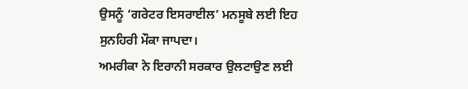ਉਸਨੂੰ ‘ਗਰੇਟਰ ਇਸਰਾਈਲ’ ਮਨਸੂਬੇ ਲਈ ਇਹ ਸੁਨਹਿਰੀ ਮੌਕਾ ਜਾਪਦਾ।
ਅਮਰੀਕਾ ਨੇ ਇਰਾਨੀ ਸਰਕਾਰ ਉਲਟਾਉਣ ਲਈ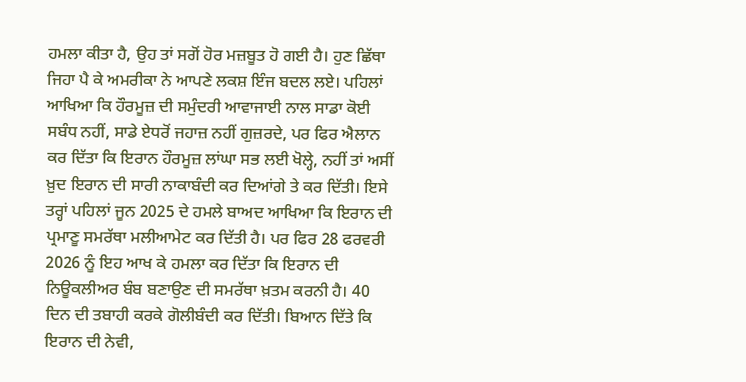ਹਮਲਾ ਕੀਤਾ ਹੈ, ਉਹ ਤਾਂ ਸਗੋਂ ਹੋਰ ਮਜ਼ਬੂਤ ਹੋ ਗਈ ਹੈ। ਹੁਣ ਛਿੱਥਾ ਜਿਹਾ ਪੈ ਕੇ ਅਮਰੀਕਾ ਨੇ ਆਪਣੇ ਲਕਸ਼ ਇੰਜ ਬਦਲ ਲਏ। ਪਹਿਲਾਂ ਆਖਿਆ ਕਿ ਹੌਰਮੂਜ਼ ਦੀ ਸਮੁੰਦਰੀ ਆਵਾਜਾਈ ਨਾਲ ਸਾਡਾ ਕੋਈ ਸਬੰਧ ਨਹੀਂ, ਸਾਡੇ ਏਧਰੋਂ ਜਹਾਜ਼ ਨਹੀਂ ਗੁਜ਼ਰਦੇ, ਪਰ ਫਿਰ ਐਲਾਨ ਕਰ ਦਿੱਤਾ ਕਿ ਇਰਾਨ ਹੌਰਮੂਜ਼ ਲਾਂਘਾ ਸਭ ਲਈ ਖੋਲ੍ਹੇ, ਨਹੀਂ ਤਾਂ ਅਸੀਂ ਖ਼ੁਦ ਇਰਾਨ ਦੀ ਸਾਰੀ ਨਾਕਾਬੰਦੀ ਕਰ ਦਿਆਂਗੇ ਤੇ ਕਰ ਦਿੱਤੀ। ਇਸੇ ਤਰ੍ਹਾਂ ਪਹਿਲਾਂ ਜੂਨ 2025 ਦੇ ਹਮਲੇ ਬਾਅਦ ਆਖਿਆ ਕਿ ਇਰਾਨ ਦੀ ਪ੍ਰਮਾਣੂ ਸਮਰੱਥਾ ਮਲੀਆਮੇਟ ਕਰ ਦਿੱਤੀ ਹੈ। ਪਰ ਫਿਰ 28 ਫਰਵਰੀ 2026 ਨੂੰ ਇਹ ਆਖ ਕੇ ਹਮਲਾ ਕਰ ਦਿੱਤਾ ਕਿ ਇਰਾਨ ਦੀ ਨਿਊਕਲੀਅਰ ਬੰਬ ਬਣਾਉਣ ਦੀ ਸਮਰੱਥਾ ਖ਼ਤਮ ਕਰਨੀ ਹੈ। 40 ਦਿਨ ਦੀ ਤਬਾਹੀ ਕਰਕੇ ਗੋਲੀਬੰਦੀ ਕਰ ਦਿੱਤੀ। ਬਿਆਨ ਦਿੱਤੇ ਕਿ ਇਰਾਨ ਦੀ ਨੇਵੀ,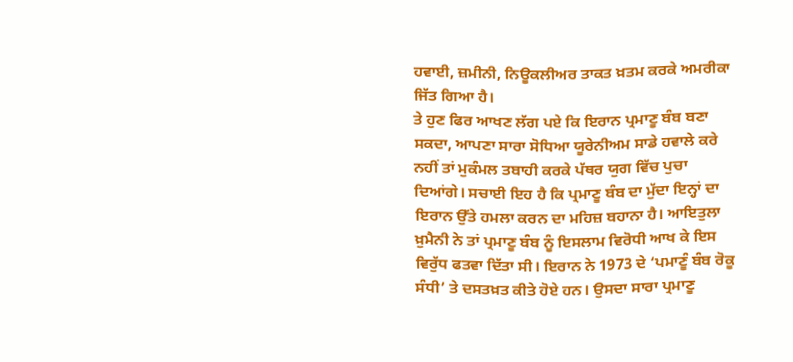ਹਵਾਈ, ਜ਼ਮੀਨੀ, ਨਿਊਕਲੀਅਰ ਤਾਕਤ ਖ਼ਤਮ ਕਰਕੇ ਅਮਰੀਕਾ ਜਿੱਤ ਗਿਆ ਹੈ।
ਤੇ ਹੁਣ ਫਿਰ ਆਖਣ ਲੱਗ ਪਏ ਕਿ ਇਰਾਨ ਪ੍ਰਮਾਣੂ ਬੰਬ ਬਣਾ ਸਕਦਾ, ਆਪਣਾ ਸਾਰਾ ਸੋਧਿਆ ਯੂਰੇਨੀਅਮ ਸਾਡੇ ਹਵਾਲੇ ਕਰੇ ਨਹੀਂ ਤਾਂ ਮੁਕੰਮਲ ਤਬਾਹੀ ਕਰਕੇ ਪੱਥਰ ਯੁਗ ਵਿੱਚ ਪੁਚਾ ਦਿਆਂਗੇ। ਸਚਾਈ ਇਹ ਹੈ ਕਿ ਪ੍ਰਮਾਣੂ ਬੰਬ ਦਾ ਮੁੱਦਾ ਇਨ੍ਹਾਂ ਦਾ ਇਰਾਨ ਉੱਤੇ ਹਮਲਾ ਕਰਨ ਦਾ ਮਹਿਜ਼ ਬਹਾਨਾ ਹੈ। ਆਇਤੁਲਾ ਖ਼ੁਮੈਨੀ ਨੇ ਤਾਂ ਪ੍ਰਮਾਣੂ ਬੰਬ ਨੂੰ ਇਸਲਾਮ ਵਿਰੋਧੀ ਆਖ ਕੇ ਇਸ ਵਿਰੁੱਧ ਫਤਵਾ ਦਿੱਤਾ ਸੀ। ਇਰਾਨ ਨੇ 1973 ਦੇ ‘ਪਮਾਣੂੰ ਬੰਬ ਰੋਕੂ ਸੰਧੀ’ ਤੇ ਦਸਤਖ਼ਤ ਕੀਤੇ ਹੋਏ ਹਨ। ਉਸਦਾ ਸਾਰਾ ਪ੍ਰਮਾਣੂ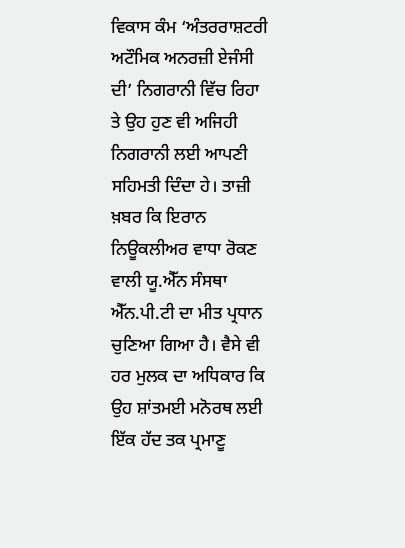ਵਿਕਾਸ ਕੰਮ ‘ਅੰਤਰਰਾਸ਼ਟਰੀ ਅਟੌਮਿਕ ਅਨਰਜ਼ੀ ਏਜੰਸੀ ਦੀ’ ਨਿਗਰਾਨੀ ਵਿੱਚ ਰਿਹਾ ਤੇ ਉਹ ਹੁਣ ਵੀ ਅਜਿਹੀ ਨਿਗਰਾਨੀ ਲਈ ਆਪਣੀ ਸਹਿਮਤੀ ਦਿੰਦਾ ਹੇ। ਤਾਜ਼ੀ ਖ਼ਬਰ ਕਿ ਇਰਾਨ ਨਿਊਕਲੀਅਰ ਵਾਧਾ ਰੋਕਣ ਵਾਲੀ ਯੂ.ਐੱਨ ਸੰਸਥਾ ਐੱਨ.ਪੀ.ਟੀ ਦਾ ਮੀਤ ਪ੍ਰਧਾਨ ਚੁਣਿਆ ਗਿਆ ਹੈ। ਵੈਸੇ ਵੀ ਹਰ ਮੁਲਕ ਦਾ ਅਧਿਕਾਰ ਕਿ ਉਹ ਸ਼ਾਂਤਮਈ ਮਨੋਰਥ ਲਈ ਇੱਕ ਹੱਦ ਤਕ ਪ੍ਰਮਾਣੂ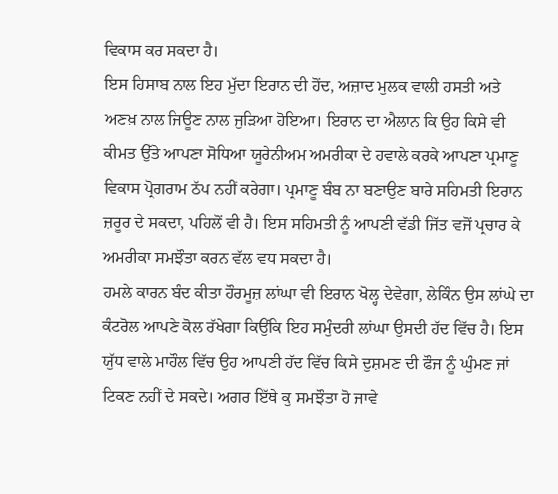ਵਿਕਾਸ ਕਰ ਸਕਦਾ ਹੈ।
ਇਸ ਹਿਸਾਬ ਨਾਲ ਇਹ ਮੁੱਦਾ ਇਰਾਨ ਦੀ ਹੋਂਦ, ਅਜ਼ਾਦ ਮੁਲਕ ਵਾਲੀ ਹਸਤੀ ਅਤੇ ਅਣਖ਼ ਨਾਲ ਜਿਊਣ ਨਾਲ ਜੁੜਿਆ ਹੋਇਆ। ਇਰਾਨ ਦਾ ਐਲਾਨ ਕਿ ਉਹ ਕਿਸੇ ਵੀ ਕੀਮਤ ਉੱਤੇ ਆਪਣਾ ਸੋਧਿਆ ਯੂਰੇਨੀਅਮ ਅਮਰੀਕਾ ਦੇ ਹਵਾਲੇ ਕਰਕੇ ਆਪਣਾ ਪ੍ਰਮਾਣੂ ਵਿਕਾਸ ਪ੍ਰੋਗਰਾਮ ਠੱਪ ਨਹੀਂ ਕਰੇਗਾ। ਪ੍ਰਮਾਣੂ ਬੰਬ ਨਾ ਬਣਾਉਣ ਬਾਰੇ ਸਹਿਮਤੀ ਇਰਾਨ ਜ਼ਰੂਰ ਦੇ ਸਕਦਾ, ਪਹਿਲੋਂ ਵੀ ਹੈ। ਇਸ ਸਹਿਮਤੀ ਨੂੰ ਆਪਣੀ ਵੱਡੀ ਜਿੱਤ ਵਜੋਂ ਪ੍ਰਚਾਰ ਕੇ ਅਮਰੀਕਾ ਸਮਝੌਤਾ ਕਰਨ ਵੱਲ ਵਧ ਸਕਦਾ ਹੈ।
ਹਮਲੇ ਕਾਰਨ ਬੰਦ ਕੀਤਾ ਹੌਰਮੂਜ਼ ਲਾਂਘਾ ਵੀ ਇਰਾਨ ਖੋਲ੍ਹ ਦੇਵੇਗਾ, ਲੇਕਿੰਨ ਉਸ ਲਾਂਘੇ ਦਾ ਕੰਟਰੋਲ ਆਪਣੇ ਕੋਲ ਰੱਖੇਗਾ ਕਿਉਂਕਿ ਇਹ ਸਮੁੰਦਰੀ ਲਾਂਘਾ ਉਸਦੀ ਹੱਦ ਵਿੱਚ ਹੈ। ਇਸ ਯੁੱਧ ਵਾਲੇ ਮਾਹੌਲ ਵਿੱਚ ਉਹ ਆਪਣੀ ਹੱਦ ਵਿੱਚ ਕਿਸੇ ਦੁਸ਼ਮਣ ਦੀ ਫੌਜ ਨੂੰ ਘੁੰਮਣ ਜਾਂ ਟਿਕਣ ਨਹੀਂ ਦੇ ਸਕਦੇ। ਅਗਰ ਇੱਥੇ ਕੁ ਸਮਝੌਤਾ ਹੋ ਜਾਵੇ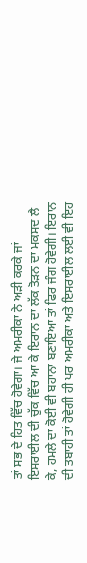ਤਾਂ ਸਭ ਦੇ ਹਿਤ ਵਿੱਚ ਹੋਵੇਗਾ। ਜੇ ਅਮਰੀਕਾ ਨੇ ਅੜੀ ਕਰਕੇ ਜਾਂ ਇਸਰਾਈਲ ਦੀ ਚੁੱਕ ਵਿੱਚ ਆ ਕੇ ਇਰਾਨ ਦਾ ਲੱਕ ਤੋੜਨ ਦਾ ਮਕਸਦ ਲੈ ਕੇ, ਹਮਲੇ ਦਾ ਕੋਈ ਵੀ ਬਹਾਨਾ ਬਣਾਇਆ ਤਾਂ ਫਿਰ ਜੰਗ ਹੋਵੇਗੀ। ਇਰਾਨ ਦੀ ਤਬਾਹੀ ਤਾਂ ਹੋਵੇਗੀ ਹੀ ਪਰ ਅਮਰੀਕਾ ਅਤੇ ਇਸਰਾਈਲ ਲਈ ਵੀ ਇਹ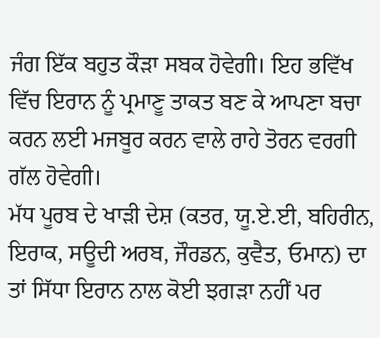ਜੰਗ ਇੱਕ ਬਹੁਤ ਕੌੜਾ ਸਬਕ ਹੋਵੇਗੀ। ਇਹ ਭਵਿੱਖ ਵਿੱਚ ਇਰਾਨ ਨੂੰ ਪ੍ਰਮਾਣੂ ਤਾਕਤ ਬਣ ਕੇ ਆਪਣਾ ਬਚਾ ਕਰਨ ਲਈ ਮਜਬੂਰ ਕਰਨ ਵਾਲੇ ਰਾਹੇ ਤੋਰਨ ਵਰਗੀ ਗੱਲ ਹੋਵੇਗੀ।
ਮੱਧ ਪੂਰਬ ਦੇ ਖਾੜੀ ਦੇਸ਼ (ਕਤਰ, ਯੂ.ਏ.ਈ, ਬਹਿਰੀਨ, ਇਰਾਕ, ਸਊਦੀ ਅਰਬ, ਜੌਰਡਨ, ਕੁਵੈਤ, ਓਮਾਨ) ਦਾ ਤਾਂ ਸਿੱਧਾ ਇਰਾਨ ਨਾਲ ਕੋਈ ਝਗੜਾ ਨਹੀਂ ਪਰ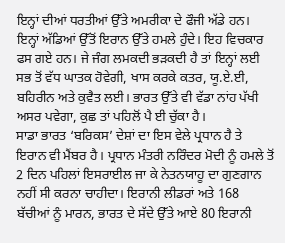ਇਨ੍ਹਾਂ ਦੀਆਂ ਧਰਤੀਆਂ ਉੱਤੇ ਅਮਰੀਕਾ ਦੇ ਫੌਜੀ ਅੱਡੇ ਹਨ। ਇਨ੍ਹਾਂ ਅੱਡਿਆਂ ਉੱਤੋਂ ਇਰਾਨ ਉੱਤੇ ਹਮਲੇ ਹੁੰਦੇ। ਇਹ ਵਿਚਕਾਰ ਫਸ ਗਏ ਹਨ। ਜੇ ਜੰਗ ਲਮਕਦੀ ਭੜਕਦੀ ਹੈ ਤਾਂ ਇਨ੍ਹਾਂ ਲਈ ਸਭ ਤੋਂ ਵੱਧ ਘਾਤਕ ਹੋਵੇਗੀ, ਖਾਸ ਕਰਕੇ ਕਤਰ, ਯੂ.ਏ.ਈ, ਬਹਿਰੀਨ ਅਤੇ ਕੁਵੈਤ ਲਈ। ਭਾਰਤ ਉੱਤੇ ਵੀ ਵੱਡਾ ਨਾਂਹ ਪੱਖੀ ਅਸਰ ਪਵੇਗਾ, ਕੁਛ ਤਾਂ ਪਹਿਲੋਂ ਪੈ ਈ ਚੁੱਕਾ ਹੈ।
ਸਾਡਾ ਭਾਰਤ ‘ਬਰਿਕਸ’ ਦੇਸ਼ਾਂ ਦਾ ਇਸ ਵੇਲੇ ਪ੍ਰਧਾਨ ਹੈ ਤੇ ਇਰਾਨ ਵੀ ਮੈਂਬਰ ਹੈ। ਪ੍ਰਧਾਨ ਮੰਤਰੀ ਨਰਿੰਦਰ ਮੋਦੀ ਨੂੰ ਹਮਲੇ ਤੋਂ 2 ਦਿਨ ਪਹਿਲਾਂ ਇਸਰਾਈਲ ਜਾ ਕੇ ਨੇਤਨਯਾਹੂ ਦਾ ਗੁਣਗਾਨ ਨਹੀਂ ਸੀ ਕਰਨਾ ਚਾਹੀਦਾ। ਇਰਾਨੀ ਲੀਡਰਾਂ ਅਤੇ 168 ਬੱਚੀਆਂ ਨੂੰ ਮਾਰਨ, ਭਾਰਤ ਦੇ ਸੱਦੇ ਉੱਤੇ ਆਏ 80 ਇਰਾਨੀ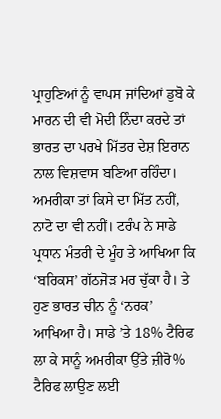ਪ੍ਰਾਹੁਣਿਆਂ ਨੂੰ ਵਾਪਸ ਜਾਂਦਿਆਂ ਡੁਬੋ ਕੇ ਮਾਰਨ ਦੀ ਵੀ ਮੋਦੀ ਨਿੰਦਾ ਕਰਦੇ ਤਾਂ ਭਾਰਤ ਦਾ ਪਰਖੇ ਮਿੱਤਰ ਦੇਸ਼ ਇਰਾਨ ਨਾਲ ਵਿਸ਼ਵਾਸ ਬਣਿਆ ਰਹਿੰਦਾ। ਅਮਰੀਕਾ ਤਾਂ ਕਿਸੇ ਦਾ ਮਿੱਤ ਨਹੀਂ, ਨਾਟੋ ਦਾ ਵੀ ਨਹੀਂ। ਟਰੰਪ ਨੇ ਸਾਡੇ ਪ੍ਰਧਾਨ ਮੰਤਰੀ ਦੇ ਮੂੰਹ ਤੇ ਆਖਿਆ ਕਿ ‘ਬਰਿਕਸ’ ਗੱਠਜੋੜ ਮਰ ਚੁੱਕਾ ਹੈ। ਤੇ ਹੁਣ ਭਾਰਤ ਚੀਨ ਨੂੰ ‘ਨਰਕ’ ਆਖਿਆ ਹੈ। ਸਾਡੇ ’ਤੇ 18% ਟੈਰਿਫ ਲਾ ਕੇ ਸਾਨੂੰ ਅਮਰੀਕਾ ਉੱਤੇ ਜ਼ੀਰੋ% ਟੈਰਿਫ ਲਾਉਣ ਲਈ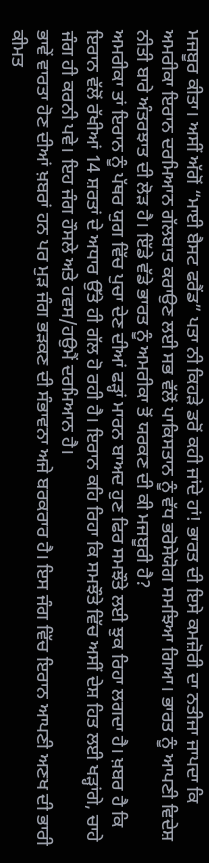ਮਜਬੂਰ ਕੀਤਾ। ਅਸੀਂ ਅੱਗੋਂ “ਮਾਈ ਬੈਸਟ ਫਰੈਂਡ” ਪਤਾ ਨੀ ਕਿਹੜੇ ਡਰੋਂ ਕਹੀ ਜਾਂਦੇ ਹਾਂ! ਭਾਰਤ ਦੀ ਇਸੇ ਕਮਜ਼ੋਰੀ ਦਾ ਨਤੀਜਾ ਜਾਪਦਾ ਕਿ ਅਮਰੀਕਾ ਇਰਾਨ ਦਰਮਿਆਨ ਗੱਲਬਾਤ ਕਰਾਉਣ ਲਈ ਸਭ ਵੱਲੋਂ ਪਾਕਿਸਤਾਨ ਨੂੰ ਵੱਧ ਭਰੋਸੇਯੋਗ ਸਮਝਿਆ ਗਿਆ। ਭਾਰਤ ਨੂੰ ਆਪਣੀ ਵਿਦੇਸ਼ ਨੀਤੀ ਬਾਰੇ ਅੰਤਰਝਾਤ ਦੀ ਲੋੜ ਹੈ। ਇੱਡੇ ਵੱਡੇ ਭਾਰਤ ਨੂੰ ਅਮਰੀਕਾ ਤੋਂ ਯਰਕਣ ਦੀ ਕੀ ਮਜਬੂਰੀ ਹੈ?
ਅਮਰੀਕਾ ਤਾਂ ਇਰਾਨ ਨੂੰ ਪੱਥਰ ਯੁਗ ਵਿੱਚ ਪੁਚਾ ਦੇਣ ਦੀਆਂ ਫੜ੍ਹਾਂ ਮਾਰਨ ਬਾਅਦ ਹੁਣ ਫਿਰ ਸਮਝੌਤੇ ਲਈ ਝੁਕ ਰਿਹਾ ਲਗਦਾ ਹੈ। ਖ਼ਬਰ ਹੈ ਕਿ ਇਰਾਨ ਵੱਲੋਂ ਰੱਖੀਆਂ 14 ਸ਼ਰਤਾਂ ਦੇ ਅਧਾਰ ਉੱਤੇ ਹੀ ਗੱਲ ਹੋ ਰਹੀ ਹੈ। ਇਰਾਨ ਕਹਿ ਰਿਹਾ ਕਿ ਸਮਝੌਤੇ ਵਿੱਚ ਅਸੀਂ ਦੇਸ਼ ਹਿਤ ਲਈ ਖੜ੍ਹਾਂਗੇ, ਚਾਹੇ ਜੰਗ ਹੀ ਕਰਨੀ ਪਵੇ। ਇਹ ਜੰਗ ਹੌਸਲੇ ਅਤੇ ਹਵਸ/ਹਉਮੈਂ ਦਰਮਿਆਨ ਹੈ।
ਭਾਵੇਂ ਵਾਰਤਾ ਹੋਣ ਦੀਆਂ ਖ਼ਬਰਾਂ ਹਨ ਪਰ ਮੁੜ ਜੰਗ ਭੜਕਣ ਦੀ ਸੰਭਾਵਨਾ ਅਜੇ ਬਰਕਰਾਰ ਹੈ। ਇਸ ਜੰਗ ਵਿੱਚ ਇਰਾਨ ਆਪਣੀ ਅਣਖ ਦੀ ਭਾਰੀ ਕੀਮਤ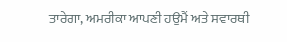ਤਾਰੇਗਾ, ਅਮਰੀਕਾ ਆਪਣੀ ਹਉਮੈਂ ਅਤੇ ਸਵਾਰਥੀ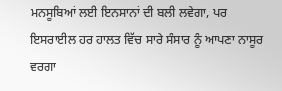ਮਨਸੂਬਿਆਂ ਲਈ ਇਨਸਾਨਾਂ ਦੀ ਬਲੀ ਲਵੇਗਾ, ਪਰ ਇਸਰਾਈਲ ਹਰ ਹਾਲਤ ਵਿੱਚ ਸਾਰੇ ਸੰਸਾਰ ਨੂੰ ਆਪਣਾ ਨਾਸੂਰ ਵਰਗਾ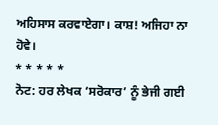ਅਹਿਸਾਸ ਕਰਵਾਏਗਾ। ਕਾਸ਼! ਅਜਿਹਾ ਨਾ ਹੋਵੇ।
* * * * *
ਨੋਟ: ਹਰ ਲੇਖਕ ‘ਸਰੋਕਾਰ’ ਨੂੰ ਭੇਜੀ ਗਈ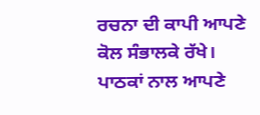ਰਚਨਾ ਦੀ ਕਾਪੀ ਆਪਣੇ ਕੋਲ ਸੰਭਾਲਕੇ ਰੱਖੇ।
ਪਾਠਕਾਂ ਨਾਲ ਆਪਣੇ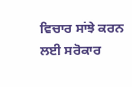ਵਿਚਾਰ ਸਾਂਝੇ ਕਰਨ ਲਈ ਸਰੋਕਾਰ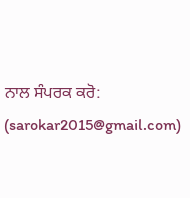ਨਾਲ ਸੰਪਰਕ ਕਰੋ: (sarokar2015@gmail.com)